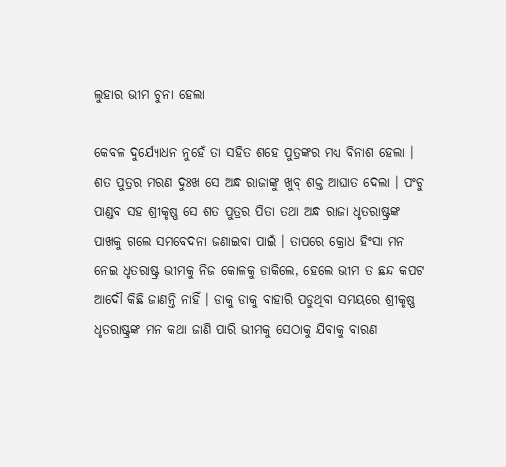ଲୁହାର ଭୀମ ଚୁନା ହେଲା

କେବଳ ଦୁର୍ଯ୍ୟୋଧନ ନୁହେଁ ତା ସହିତ ଶହେ ପୁତ୍ରଙ୍କର ମଧ୍ୟ ବିନାଶ ହେଲା । ଶତ ପୁତ୍ରର ମରଣ ଦୁଃଖ ସେ ଅନ୍ଧ ରାଜାଙ୍କୁ ଖୁବ୍ ଶକ୍ତ ଆଘାତ ଦେଲା । ପଂଚୁ ପାଣ୍ଡବ ସହ ଶ୍ରୀକୃଷ୍ଣ ସେ ଶତ ପୁତ୍ରର ପିତା ତଥା ଅନ୍ଧ ରାଜା ଧୃତରାଷ୍ଟ୍ରଙ୍କ ପାଖକୁ ଗଲେ ସମବେଦନା ଜଣାଇବା ପାଇଁ । ତାପରେ କ୍ରୋଧ ହିଂସା ମନ ନେଇ ଧୃତରାଷ୍ଟ୍ର ଭୀମକୁ ନିଜ କୋଳକୁ ଡାକିଲେ, ହେଲେ ଭୀମ ତ ଛନ୍ଦ କପଟ ଆଦୌ କିଛି ଜାଣନ୍ତି ନାହିଁ । ଡାକୁ ଡାକୁ ବାହାରି ପଡୁଥିବା ସମୟରେ ଶ୍ରୀକୃଷ୍ଣ ଧୃତରାଷ୍ଟ୍ରଙ୍କ ମନ କଥା ଜାଣି ପାରି ଭୀମକୁ ସେଠାକୁ ଯିବାକୁ ବାରଣ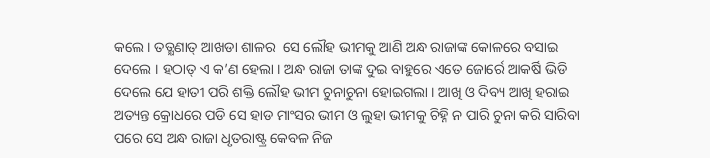କଲେ । ତତ୍କ୍ଷଣାତ୍ ଆଖଡା ଶାଳର  ସେ ଲୌହ ଭୀମକୁ ଆଣି ଅନ୍ଧ ରାଜାଙ୍କ କୋଳରେ ବସାଇ ଦେଲେ । ହଠାତ୍ ଏ କ’ଣ ହେଲା । ଅନ୍ଧ ରାଜା ତାଙ୍କ ଦୁଇ ବାହୁରେ ଏତେ ଜୋର୍ରେ ଆକର୍ଷି ଭିଡି ଦେଲେ ଯେ ହାତୀ ପରି ଶକ୍ତି ଲୌହ ଭୀମ ଚୁନାଚୁନା ହୋଇଗଲା । ଆଖି ଓ ଦିବ୍ୟ ଆଖି ହରାଇ ଅତ୍ୟନ୍ତ କ୍ରୋଧରେ ପଡି ସେ ହାଡ ମାଂସର ଭୀମ ଓ ଲୁହା ଭୀମକୁ ଚିହ୍ନି ନ ପାରି ଚୁନା କରି ସାରିବା ପରେ ସେ ଅନ୍ଧ ରାଜା ଧୃତରାଷ୍ଟ୍ର କେବଳ ନିଜ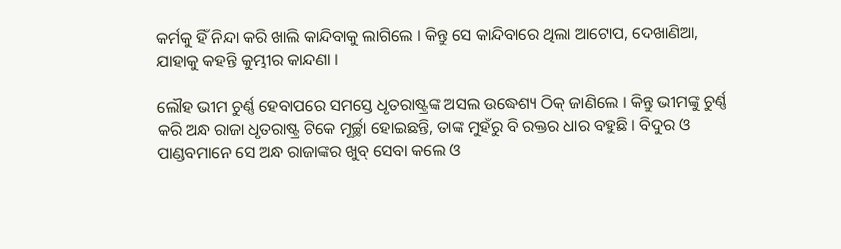କର୍ମକୁ ହିଁ ନିନ୍ଦା କରି ଖାଲି କାନ୍ଦିବାକୁ ଲାଗିଲେ । କିନ୍ତୁ ସେ କାନ୍ଦିବାରେ ଥିଲା ଆଟୋପ, ଦେଖାଣିଆ, ଯାହାକୁ କହନ୍ତି କୁମ୍ଭୀର କାନ୍ଦଣା ।

ଲୌହ ଭୀମ ଚୁର୍ଣ୍ଣ ହେବାପରେ ସମସ୍ତେ ଧୃତରାଷ୍ଟ୍ରଙ୍କ ଅସଲ ଉଦ୍ଧେଶ୍ୟ ଠିକ୍ ଜାଣିଲେ । କିନ୍ତୁ ଭୀମଙ୍କୁ ଚୁର୍ଣ୍ଣ କରି ଅନ୍ଧ ରାଜା ଧୃତରାଷ୍ଟ୍ର ଟିକେ ମୂର୍ଚ୍ଛା ହୋଇଛନ୍ତି, ତାଙ୍କ ମୁହଁରୁ ବି ରକ୍ତର ଧାର ବହୁଛି । ବିଦୁର ଓ ପାଣ୍ଡବମାନେ ସେ ଅନ୍ଧ ରାଜାଙ୍କର ଖୁବ୍ ସେବା କଲେ ଓ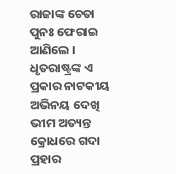ରାଜାଙ୍କ ଚେତା ପୁନଃ ଫେରାଇ ଆଣିଲେ । ଧୃତରାଷ୍ଟ୍ରଙ୍କ ଏ ପ୍ରକାର ନାଟକୀୟ ଅଭିନୟ ଦେଖି ଭୀମ ଅତ୍ୟନ୍ତ କ୍ରୋଧରେ ଗଦା ପ୍ରହାର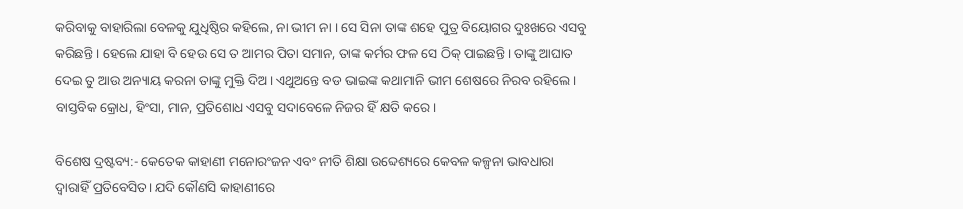କରିବାକୁ ବାହାରିଲା ବେଳକୁ ଯୁଧିଷ୍ଠିର କହିଲେ, ନା ଭୀମ ନା । ସେ ସିନା ତାଙ୍କ ଶହେ ପୁତ୍ର ବିୟୋଗର ଦୁଃଖରେ ଏସବୁ କରିଛନ୍ତି । ହେଲେ ଯାହା ବି ହେଉ ସେ ତ ଆମର ପିତା ସମାନ, ତାଙ୍କ କର୍ମର ଫଳ ସେ ଠିକ୍ ପାଇଛନ୍ତି । ତାଙ୍କୁ ଆଘାତ ଦେଇ ତୁ ଆଉ ଅନ୍ୟାୟ କରନା ତାଙ୍କୁ ମୁକ୍ତି ଦିଅ । ଏଥୁଅନ୍ତେ ବଡ ଭାଇଙ୍କ କଥାମାନି ଭୀମ ଶେଷରେ ନିରବ ରହିଲେ । ବାସ୍ତବିକ କ୍ରୋଧ, ହିଂସା, ମାନ, ପ୍ରତିଶୋଧ ଏସବୁ ସଦାବେଳେ ନିଜର ହିଁ କ୍ଷତି କରେ ।

ବିଶେଷ ଦ୍ରଷ୍ଟବ୍ୟ:- କେତେକ କାହାଣୀ ମନୋରଂଜନ ଏବଂ ନୀତି ଶିକ୍ଷା ଉବ୍ଦେଶ୍ୟରେ କେବଳ କଳ୍ପନା ଭାବଧାରା ଦ୍ୱାରାହିଁ ପ୍ରତିବେସିତ। ଯଦି କୌଣସି କାହାଣୀରେ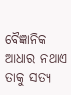ବୈଜ୍ଞାନିକ ଆଧାର ନଥାଏ ତାକୁ ସତ୍ୟ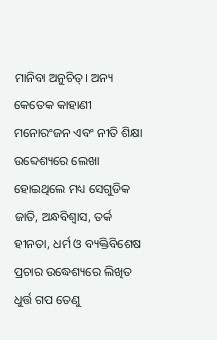ମାନିବା ଅନୁଚିତ୍। ଅନ୍ୟ କେତେକ କାହାଣୀ ମନୋରଂଜନ ଏବଂ ନୀତି ଶିକ୍ଷା ଉବ୍ଦେଶ୍ୟରେ ଲେଖା ହୋଇଥିଲେ ମଧ୍ୟ ସେଗୁଡିକ ଜାତି, ଅନ୍ଧବିଶ୍ୱାସ, ତର୍କ ହୀନତା, ଧର୍ମ ଓ ବ୍ୟକ୍ତିବିଶେଷ ପ୍ରଚାର ଉଦ୍ଧେଶ୍ୟରେ ଲିଖିତ ଧୁର୍ତ୍ତ ଗପ ତେଣୁ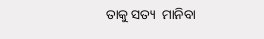ତାକୁ ସତ୍ୟ  ମାନିବା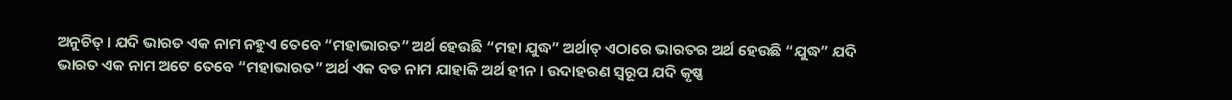ଅନୁଚିତ୍ । ଯଦି ଭାରତ ଏକ ନାମ ନହୁଏ ତେବେ “ମହାଭାରତ” ଅର୍ଥ ହେଉଛି “ମହା ଯୁଦ୍ଧ” ଅର୍ଥାତ୍ ଏଠାରେ ଭାରତର ଅର୍ଥ ହେଉଛି “ଯୁଦ୍ଧ” ଯଦି ଭାରତ ଏକ ନାମ ଅଟେ ତେବେ “ମହାଭାରତ” ଅର୍ଥ ଏକ ବଡ ନାମ ଯାହାକି ଅର୍ଥ ହୀନ । ଉଦାହରଣ ସ୍ୱରୂପ ଯଦି କୃଷ୍ଣ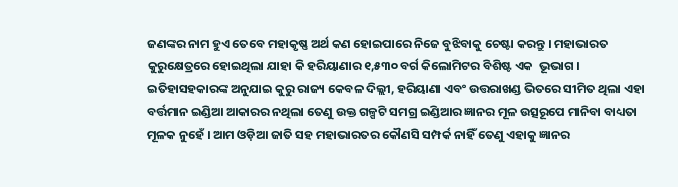ଜଣଙ୍କର ନାମ ହୁଏ ତେବେ ମହାକୃଷ୍ଣ ଅର୍ଥ କଣ ହୋଇପାରେ ନିଜେ ବୁଝିବାକୁ ଚେଷ୍ଟା କରନ୍ତୁ । ମହାଭାରତ କୁରୁକ୍ଷେତ୍ରରେ ହୋଇଥିଲା ଯାହା କି ହରିୟାଣାର ୧,୫୩୦ ବର୍ଗ କିଲୋମିଟର ବିଶିଷ୍ଟ ଏକ  ଭୂଭାଗ । ଇତିହାସହକାରଙ୍କ ଅନୁଯାଇ କୁରୁ ରାଜ୍ୟ କେବଳ ଦିଲ୍ଲୀ, ହରିୟାଣା ଏବଂ ଉତ୍ତରାଖଣ୍ଡ ଭିତରେ ସୀମିତ ଥିଲା ଏହା ବର୍ତ୍ତମାନ ଇଣ୍ଡିଆ ଆକାରର ନଥିଲା ତେଣୁ ଉକ୍ତ ଗଳ୍ପଟି ସମଗ୍ର ଇଣ୍ଡିଆର ଜ୍ଞାନର ମୂଳ ଉତ୍ସରୂପେ ମାନିବା ବାଧ୍ୟତା ମୂଳକ ନୁହେଁ । ଆମ ଓଡ଼ିଆ ଜାତି ସହ ମହାଭାରତର କୌଣସି ସମ୍ପର୍କ ନାହିଁ ତେଣୁ ଏହାକୁ ଜ୍ଞାନର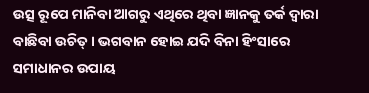ଉତ୍ସ ରୂପେ ମାନିବା ଆଗରୁ ଏଥିରେ ଥିବା ଜ୍ଞାନକୁ ତର୍କ ଦ୍ୱାରା ବାଛିବା ଉଚିତ୍ । ଭଗବାନ ହୋଇ ଯଦି ବିନା ହିଂସାରେ ସମାଧାନର ଉପାୟ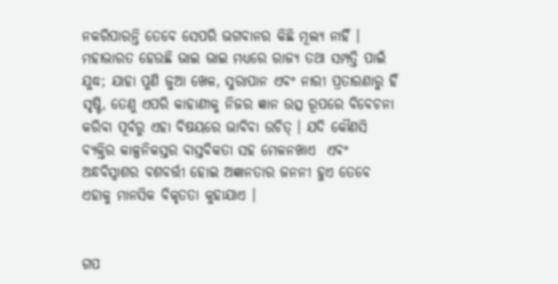ନକରିପାରନ୍ତି ତେବେ ସେପରି ଭଗବାନର କିଛି ମୂଲ୍ୟ ନାହିଁ ।  ମହାଭାରତ ହେଉଛି ଭାଇ ଭାଇ ମଧ୍ୟରେ ରାଜ୍ୟ ତଥା ସମ୍ପତ୍ତି ପାଇଁ ଯୁଦ୍ଧ; ଯାହା ପୁଣି ଜୁଆ ଖେଳ, ସୁରାପାନ ଏବଂ ନାରୀ ପ୍ରତାରଣାରୁ ହିଁ ସୃଷ୍ଟି, ତେଣୁ ଏପରି କାହାଣୀକୁ ନିଜର ଜ୍ଞାନ ଉତ୍ସ ରୂପରେ ବିବେଚନା କରିବା ପୂର୍ବରୁ ଏହା ବିଷୟରେ ଭାବିବା ଉଚିତ୍ । ଯଦି କୌଣସି ବ୍ୟକ୍ତିର କାଳ୍ପନିକସ୍ତର ବାସ୍ତବିକତା ସହ ମେଳନଖାଏ  ଏଵଂ ଅନ୍ଧବିସ୍ଵାଶର ବଶବର୍ତ୍ତୀ ହୋଇ ଅଜ୍ଞାନତାର ଜନନୀ ହୁଏ ତେବେ ଏହାକୁ ମାନସିକ ବିକୃତତା କୁହାଯାଏ ।


ଗପ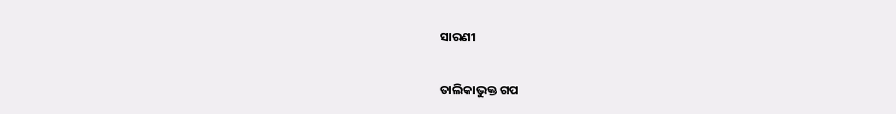ସାରଣୀ

ତାଲିକାଭୁକ୍ତ ଗପ